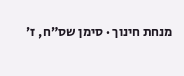מנחת חינוך · סימן שס״ח, ז׳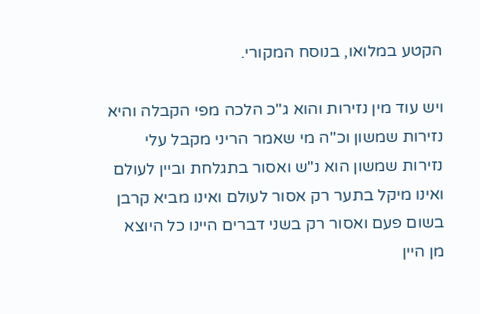הקטע במלואו, בנוסח המקורי.

ויש עוד מין נזירות והוא ג"כ הלכה מפי הקבלה והיא נזירות שמשון וכ"ה מי שאמר הריני מקבל עלי נזירות שמשון הוא נ"ש ואסור בתגלחת וביין לעולם ואינו מיקל בתער רק אסור לעולם ואינו מביא קרבן בשום פעם ואסור רק בשני דברים היינו כל היוצא מן היין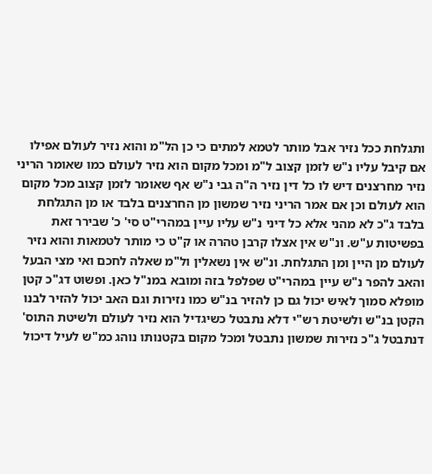ותגלחת ככל נזיר אבל מותר לטמא למתים כי כן הל"מ והוא נזיר לעולם אפילו אם קיבל עליו נ"ש לזמן קצוב ל"מ ומכל מקום הוא נזיר לעולם כמו שאומר הריני נזיר מחרצנים דיש לו כל דין נזיר ה"ה גבי נ"ש אף שאומר לזמן קצוב מכל מקום הוא לעולם וכן אם אמר הריני נזיר שמשון מן החרצנים בלבד או מן התגלחת בלבד ג"כ לא מהני אלא כל דיני נ"ש עליו עיין במהרי"ט סי' כ' שבירר זאת בפשיטות ע"ש. ונ"ש אין אצלו קרבן טהרה או ק"ט כי מותר לטמאות והוא נזיר לעולם מן היין ומן התגלחת. ונ"ש אין נשאלין ול"מ שאלה לחכם ואי מצי הבעל והאב להפר נ"ש עיין במהרי"ט שפלפל בזה ומובא במנ"ל כאן. ופשוט דג"כ קטן מופלא סמוך לאיש יכול גם כן להזיר בנ"ש כמו נזירות וגם האב יכול להזיר לבנו הקטן בנ"ש ולשיטת רש"י דלא נתבטל כשיגדיל הוא נזיר לעולם ולשיטת התוס' דנתבטל ג"כ נזירות שמשון נתבטל ומכל מקום בקטנותו נוהג כמ"ש לעיל דיכול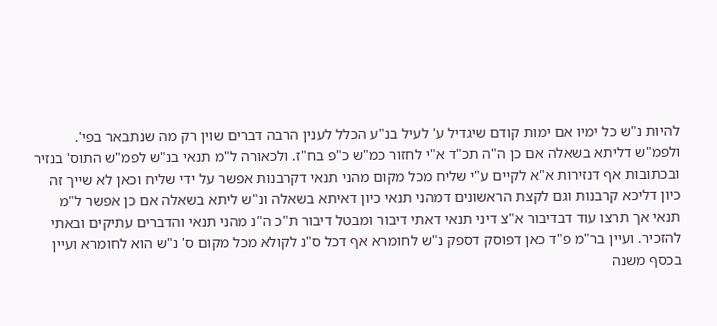להיות נ"ש כל ימיו אם ימות קודם שיגדיל ע' לעיל בנ"ע הכלל לענין הרבה דברים שוין רק מה שנתבאר בפי'. ולפמ"ש דליתא בשאלה אם כן ה"ה תכ"ד א"י לחזור כמ"ש כ"פ בח"ז. ולכאורה ל"מ תנאי בנ"ש לפמ"ש התוס' בנזיר ובכתובות אף דנזירות א"א לקיים ע"י שליח מכל מקום מהני תנאי דקרבנות אפשר על ידי שליח וכאן לא שייך זה כיון דליכא קרבנות וגם לקצת הראשונים דמהני תנאי כיון דאיתא בשאלה ונ"ש ליתא בשאלה אם כן אפשר ל"מ תנאי אך תרצו עוד דבדיבור א"צ דיני תנאי דאתי דיבור ומבטל דיבור ת"כ ה"נ מהני תנאי והדברים עתיקים ובאתי להזכיר. ועיין בר"מ פ"ד כאן דפוסק דספק נ"ש לחומרא אף דכל ס"נ לקולא מכל מקום ס' נ"ש הוא לחומרא ועיין בכסף משנה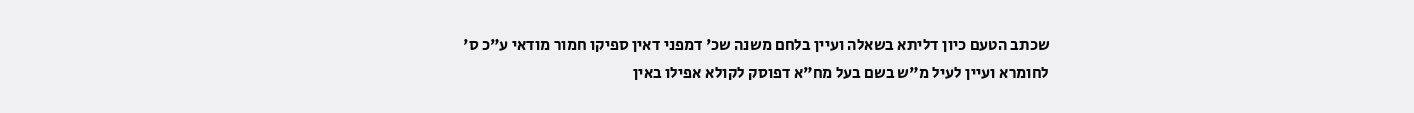שכתב הטעם כיון דליתא בשאלה ועיין בלחם משנה שכ' דמפני דאין ספיקו חמור מודאי ע"כ ס' לחומרא ועיין לעיל מ"ש בשם בעל מח"א דפוסק לקולא אפילו באין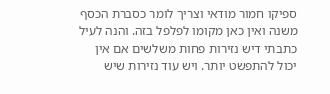ספיקו חמור מודאי וצריך לומר כסברת הכסף משנה ואין כאן מקומו לפלפל בזה. והנה לעיל כתבתי דיש נזירות פחות משלשים אם אין יכול להתפשט יותר. ויש עוד נזירות שיש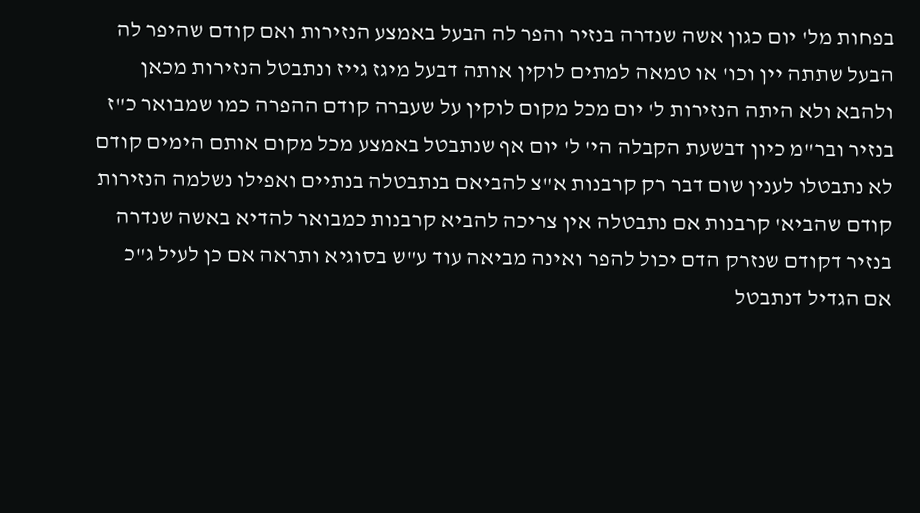בפחות מל' יום כגון אשה שנדרה בנזיר והפר לה הבעל באמצע הנזירות ואם קודם שהיפר לה הבעל שתתה יין וכו' או טמאה למתים לוקין אותה דבעל מיגז גייז ונתבטל הנזירות מכאן ולהבא ולא היתה הנזירות ל' יום מכל מקום לוקין על שעברה קודם ההפרה כמו שמבואר כ"ז בנזיר ובר"מ כיון דבשעת הקבלה הי' ל' יום אף שנתבטל באמצע מכל מקום אותם הימים קודם לא נתבטלו לענין שום דבר רק קרבנות א"צ להביאם בנתבטלה בנתיים ואפילו נשלמה הנזירות קודם שהביא' קרבנות אם נתבטלה אין צריכה להביא קרבנות כמבואר להדיא באשה שנדרה בנזיר דקודם שנזרק הדם יכול להפר ואינה מביאה עוד ע"ש בסוגיא ותראה אם כן לעיל ג"כ אם הגדיל דנתבטל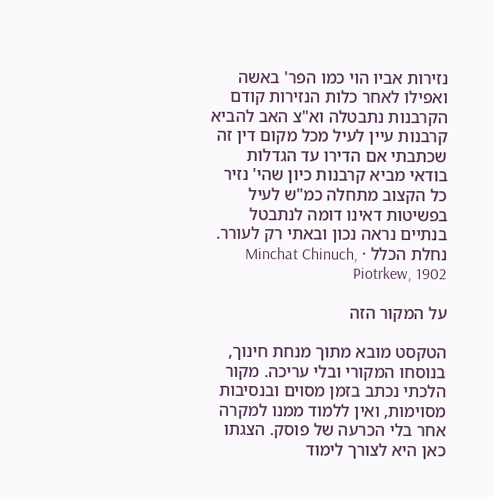נזירות אביו הוי כמו הפר' באשה ואפילו לאחר כלות הנזירות קודם הקרבנות נתבטלה וא"צ האב להביא קרבנות עיין לעיל מכל מקום דין זה שכתבתי אם הדירו עד הגדלות בודאי מביא קרבנות כיון שהי' נזיר כל הקצוב מתחלה כמ"ש לעיל בפשיטות דאינו דומה לנתבטל בנתיים נראה נכון ובאתי רק לעורר.
נחלת הכלל · Minchat Chinuch, Piotrkew, 1902

על המקור הזה

הטקסט מובא מתוך מנחת חינוך, בנוסחו המקורי ובלי עריכה. מקור הלכתי נכתב בזמן מסוים ובנסיבות מסוימות, ואין ללמוד ממנו למקרה אחר בלי הכרעה של פוסק. הצגתו כאן היא לצורך לימוד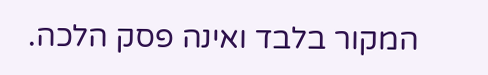המקור בלבד ואינה פסק הלכה.